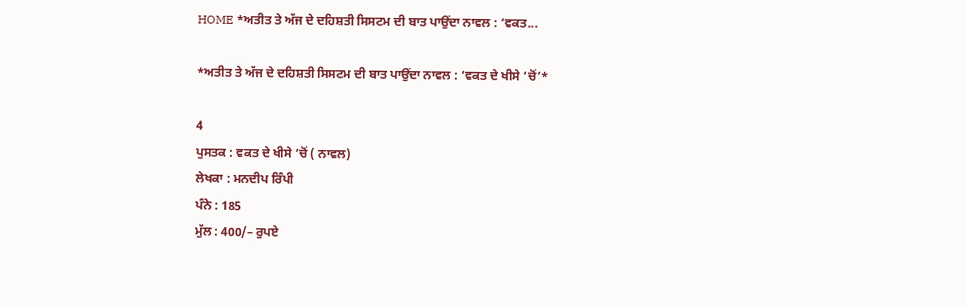HOME *ਅਤੀਤ ਤੇ ਅੱਜ ਦੇ ਦਹਿਸ਼ਤੀ ਸਿਸਟਮ ਦੀ ਬਾਤ ਪਾਉਂਦਾ ਨਾਵਲ : ‘ਵਕਤ...

*ਅਤੀਤ ਤੇ ਅੱਜ ਦੇ ਦਹਿਸ਼ਤੀ ਸਿਸਟਮ ਦੀ ਬਾਤ ਪਾਉਂਦਾ ਨਾਵਲ : ‘ਵਕਤ ਦੇ ਖੀਸੇ ‘ਚੋਂ’*

4
ਪੁਸਤਕ : ਵਕਤ ਦੇ ਖੀਸੇ ‘ਚੋਂ ( ਨਾਵਲ)
ਲੇਖਕਾ : ਮਨਦੀਪ ਰਿੰਪੀ
ਪੰਨੇ : 185
ਮੁੱਲ : 400/– ਰੁਪਏ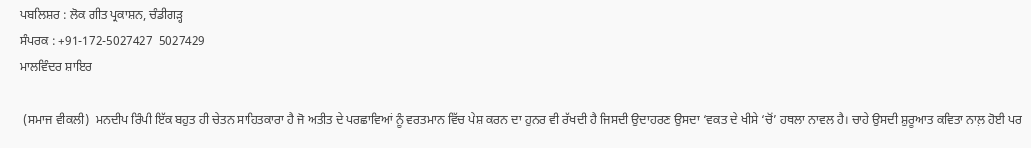ਪਬਲਿਸ਼ਰ : ਲੋਕ ਗੀਤ ਪ੍ਰਕਾਸ਼ਨ, ਚੰਡੀਗੜ੍ਹ
ਸੰਪਰਕ : +91-172-5027427  5027429
ਮਾਲਵਿੰਦਰ ਸ਼ਾਇਰ

 (ਸਮਾਜ ਵੀਕਲੀ)  ਮਨਦੀਪ ਰਿੰਪੀ ਇੱਕ ਬਹੁਤ ਹੀ ਚੇਤਨ ਸਾਹਿਤਕਾਰਾ ਹੈ ਜੋ ਅਤੀਤ ਦੇ ਪਰਛਾਵਿਆਂ ਨੂੰ ਵਰਤਮਾਨ ਵਿੱਚ ਪੇਸ਼ ਕਰਨ ਦਾ ਹੁਨਰ ਵੀ ਰੱਖਦੀ ਹੈ ਜਿਸਦੀ ਉਦਾਹਰਣ ਉਸਦਾ ‘ਵਕਤ ਦੇ ਖੀਸੇ ‘ਚੋਂ’ ਹਥਲਾ ਨਾਵਲ ਹੈ। ਚਾਹੇ ਉਸਦੀ ਸ਼ੁਰੂਆਤ ਕਵਿਤਾ ਨਾਲ਼ ਹੋਈ ਪਰ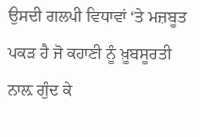ਉਸਦੀ ਗਲਪੀ ਵਿਧਾਵਾਂ ‘ਤੇ ਮਜ਼ਬੂਤ ਪਕੜ ਹੈ ਜੋ ਕਹਾਣੀ ਨੂੰ ਖ਼ੂਬਸੂਰਤੀ ਨਾਲ਼ ਗੁੰਦ ਕੇ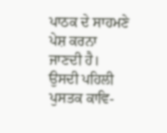ਪਾਠਕ ਦੇ ਸਾਹਮਣੇ ਪੇਸ਼ ਕਰਨਾ ਜਾਣਦੀ ਹੈ। ਉਸਦੀ ਪਹਿਲੀ ਪੁਸਤਕ ਕਾਵਿ-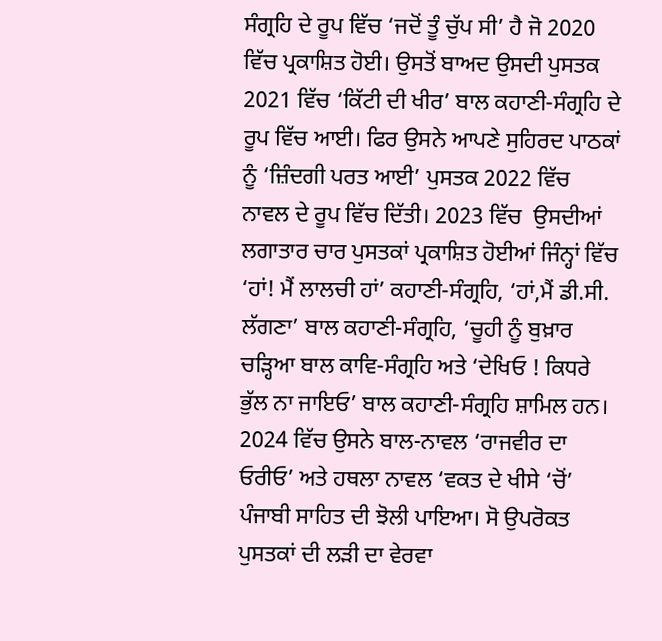ਸੰਗ੍ਰਹਿ ਦੇ ਰੂਪ ਵਿੱਚ ‘ਜਦੋਂ ਤੂੰ ਚੁੱਪ ਸੀ’ ਹੈ ਜੋ 2020 ਵਿੱਚ ਪ੍ਰਕਾਸ਼ਿਤ ਹੋਈ। ਉਸਤੋਂ ਬਾਅਦ ਉਸਦੀ ਪੁਸਤਕ 2021 ਵਿੱਚ ‘ਕਿੱਟੀ ਦੀ ਖੀਰ’ ਬਾਲ ਕਹਾਣੀ-ਸੰਗ੍ਰਹਿ ਦੇ ਰੂਪ ਵਿੱਚ ਆਈ। ਫਿਰ ਉਸਨੇ ਆਪਣੇ ਸੁਹਿਰਦ ਪਾਠਕਾਂ ਨੂੰ ‘ਜ਼ਿੰਦਗੀ ਪਰਤ ਆਈ’ ਪੁਸਤਕ 2022 ਵਿੱਚ ਨਾਵਲ ਦੇ ਰੂਪ ਵਿੱਚ ਦਿੱਤੀ। 2023 ਵਿੱਚ  ਉਸਦੀਆਂ ਲਗਾਤਾਰ ਚਾਰ ਪੁਸਤਕਾਂ ਪ੍ਰਕਾਸ਼ਿਤ ਹੋਈਆਂ ਜਿੰਨ੍ਹਾਂ ਵਿੱਚ ‘ਹਾਂ! ਮੈਂ ਲਾਲਚੀ ਹਾਂ’ ਕਹਾਣੀ-ਸੰਗ੍ਰਹਿ, ‘ਹਾਂ,ਮੈਂ ਡੀ.ਸੀ. ਲੱਗਣਾ’ ਬਾਲ ਕਹਾਣੀ-ਸੰਗ੍ਰਹਿ, ‘ਚੂਹੀ ਨੂੰ ਬੁਖ਼ਾਰ ਚੜ੍ਹਿਆ ਬਾਲ ਕਾਵਿ-ਸੰਗ੍ਰਹਿ ਅਤੇ ‘ਦੇਖਿਓ ! ਕਿਧਰੇ ਭੁੱਲ ਨਾ ਜਾਇਓ’ ਬਾਲ ਕਹਾਣੀ-ਸੰਗ੍ਰਹਿ ਸ਼ਾਮਿਲ ਹਨ। 2024 ਵਿੱਚ ਉਸਨੇ ਬਾਲ-ਨਾਵਲ ‘ਰਾਜਵੀਰ ਦਾ ਓਰੀਓ’ ਅਤੇ ਹਥਲਾ ਨਾਵਲ ‘ਵਕਤ ਦੇ ਖੀਸੇ ‘ਚੋਂ’ ਪੰਜਾਬੀ ਸਾਹਿਤ ਦੀ ਝੋਲੀ ਪਾਇਆ। ਸੋ ਉਪਰੋਕਤ ਪੁਸਤਕਾਂ ਦੀ ਲੜੀ ਦਾ ਵੇਰਵਾ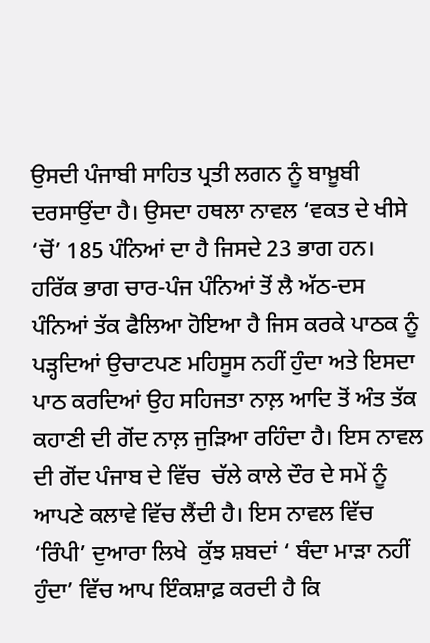ਉਸਦੀ ਪੰਜਾਬੀ ਸਾਹਿਤ ਪ੍ਰਤੀ ਲਗਨ ਨੂੰ ਬਾਖ਼ੂਬੀ ਦਰਸਾਉਂਦਾ ਹੈ। ਉਸਦਾ ਹਥਲਾ ਨਾਵਲ ‘ਵਕਤ ਦੇ ਖੀਸੇ ‘ਚੋਂ’ 185 ਪੰਨਿਆਂ ਦਾ ਹੈ ਜਿਸਦੇ 23 ਭਾਗ ਹਨ। ਹਰਿੱਕ ਭਾਗ ਚਾਰ-ਪੰਜ ਪੰਨਿਆਂ ਤੋਂ ਲੈ ਅੱਠ-ਦਸ ਪੰਨਿਆਂ ਤੱਕ ਫੈਲਿਆ ਹੋਇਆ ਹੈ ਜਿਸ ਕਰਕੇ ਪਾਠਕ ਨੂੰ ਪੜ੍ਹਦਿਆਂ ਉਚਾਟਪਣ ਮਹਿਸੂਸ ਨਹੀਂ ਹੁੰਦਾ ਅਤੇ ਇਸਦਾ ਪਾਠ ਕਰਦਿਆਂ ਉਹ ਸਹਿਜਤਾ ਨਾਲ਼ ਆਦਿ ਤੋਂ ਅੰਤ ਤੱਕ ਕਹਾਣੀ ਦੀ ਗੋਂਦ ਨਾਲ਼ ਜੁੜਿਆ ਰਹਿੰਦਾ ਹੈ। ਇਸ ਨਾਵਲ ਦੀ ਗੋਂਦ ਪੰਜਾਬ ਦੇ ਵਿੱਚ  ਚੱਲੇ ਕਾਲੇ ਦੌਰ ਦੇ ਸਮੇਂ ਨੂੰ ਆਪਣੇ ਕਲਾਵੇ ਵਿੱਚ ਲੈਂਦੀ ਹੈ। ਇਸ ਨਾਵਲ ਵਿੱਚ ‘ਰਿੰਪੀ’ ਦੁਆਰਾ ਲਿਖੇ  ਕੁੱਝ ਸ਼ਬਦਾਂ ‘ ਬੰਦਾ ਮਾੜਾ ਨਹੀਂ ਹੁੰਦਾ’ ਵਿੱਚ ਆਪ ਇੰਕਸ਼ਾਫ਼ ਕਰਦੀ ਹੈ ਕਿ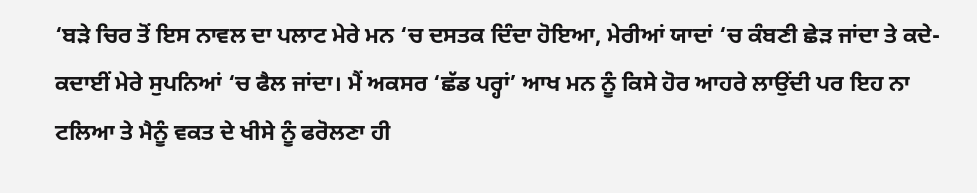‘ਬੜੇ ਚਿਰ ਤੋਂ ਇਸ ਨਾਵਲ ਦਾ ਪਲਾਟ ਮੇਰੇ ਮਨ ‘ਚ ਦਸਤਕ ਦਿੰਦਾ ਹੋਇਆ, ਮੇਰੀਆਂ ਯਾਦਾਂ ‘ਚ ਕੰਬਣੀ ਛੇੜ ਜਾਂਦਾ ਤੇ ਕਦੇ-ਕਦਾਈਂ ਮੇਰੇ ਸੁਪਨਿਆਂ ‘ਚ ਫੈਲ ਜਾਂਦਾ। ਮੈਂ ਅਕਸਰ ‘ਛੱਡ ਪਰ੍ਹਾਂ’ ਆਖ ਮਨ ਨੂੰ ਕਿਸੇ ਹੋਰ ਆਹਰੇ ਲਾਉਂਦੀ ਪਰ ਇਹ ਨਾ ਟਲਿਆ ਤੇ ਮੈਨੂੰ ਵਕਤ ਦੇ ਖੀਸੇ ਨੂੰ ਫਰੋਲਣਾ ਹੀ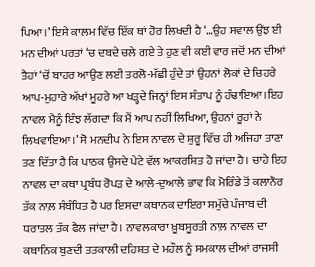ਪਿਆ।’ ਇਸੇ ਕਾਲਮ ਵਿੱਚ ਇੱਕ ਥਾਂ ਹੋਰ ਲਿਖਦੀ ਹੈ ‘…ਉਹ ਸਵਾਲ ਉਂਝ ਈ ਮਨ ਦੀਆਂ ਪਰਤਾਂ ‘ਚ ਦਬਦੇ ਚਲੇ ਗਏ ਤੇ ਹੁਣ ਵੀ ਕਈ ਵਾਰ ਜਦੋਂ ਮਨ ਦੀਆਂ ਤੈਹਾਂ ‘ਚੋਂ ਬਾਹਰ ਆਉਣ ਲਈ ਤਰਲੋ-ਮੱਛੀ ਹੁੰਦੇ ਤਾਂ ਉਹਨਾਂ ਲੋਕਾਂ ਦੇ ਚਿਹਰੇ ਆਪ-ਮੁਹਾਰੇ ਅੱਖਾਂ ਮੂਹਰੇ ਆ ਖੜ੍ਹਦੇ ਜਿਨ੍ਹਾਂ ਇਸ ਸੰਤਾਪ ਨੂੰ ਹੰਢਾਇਆ।ਇਹ ਨਾਵਲ ਮੈਨੂੰ ਇੰਝ ਲੱਗਦਾ ਕਿ ਮੈਂ ਆਪ ਨਹੀਂ ਲਿਖਿਆ, ਉਹਨਾਂ ਰੂਹਾਂ ਨੇ ਲਿਖਵਾਇਆ।’ ਸੋ ਮਨਦੀਪ ਨੇ ਇਸ ਨਾਵਲ ਦੇ ਸ਼ੁਰੂ ਵਿੱਚ ਹੀ ਅਜਿਹਾ ਤਾਣਾ ਤਣ ਦਿੱਤਾ ਹੈ ਕਿ ਪਾਠਕ ਉਸਦੇ ਪੇਟੇ ਵੱਲ ਆਕਰਸ਼ਿਤ ਹੋ ਜਾਂਦਾ ਹੈ। ਚਾਹੇ ਇਹ ਨਾਵਲ ਦਾ ਕਥਾ ਪ੍ਰਬੰਧ ਰੋਪੜ ਦੇ ਆਲੇ-ਦੁਆਲੇ ਭਾਵ ਕਿ ਮੋਰਿੰਡੇ ਤੋਂ ਕਲਾਨੌਰ ਤੱਕ ਨਾਲ਼ ਸੰਬੰਧਿਤ ਹੈ ਪਰ ਇਸਦਾ ਕਥਾਨਕ ਦਾਇਰਾ ਸਮੁੱਚੇ ਪੰਜਾਬ ਦੀ ਧਰਾਤਲ ਤੱਕ ਫੈਲ ਜਾਂਦਾ ਹੈ। ਨਾਵਲਕਾਰਾ ਖ਼ੂਬਸੂਰਤੀ ਨਾਲ਼ ਨਾਵਲ ਦਾ ਕਥਾਨਿਕ ਬੁਣਦੀ ਤਤਕਾਲੀ ਦਹਿਸ਼ਤ ਦੇ ਮਹੌਲ ਨੂੰ ਸਮਕਾਲ ਦੀਆਂ ਰਾਜਸੀ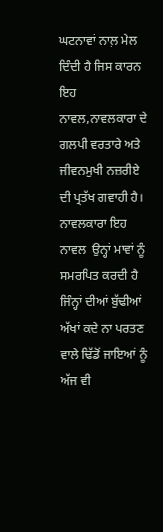ਘਟਨਾਵਾਂ ਨਾਲ਼ ਮੇਲ ਦਿੰਦੀ ਹੈ ਜਿਸ ਕਾਰਨ ਇਹ ਨਾਵਲ,ਨਾਵਲਕਾਰਾ ਦੇ ਗਲਪੀ ਵਰਤਾਰੇ ਅਤੇ ਜੀਵਨਮੁਖੀ ਨਜ਼ਰੀਏ ਦੀ ਪ੍ਰਤੱਖ ਗਵਾਹੀ ਹੈ। ਨਾਵਲਕਾਰਾ ਇਹ ਨਾਵਲ  ਉਨ੍ਹਾਂ ਮਾਵਾਂ ਨੂੰ  ਸਮਰਪਿਤ ਕਰਦੀ ਹੈ ਜਿੰਨ੍ਹਾਂ ਦੀਆਂ ਬੁੱਢੀਆਂ ਅੱਖਾਂ ਕਦੇ ਨਾ ਪਰਤਣ ਵਾਲੇ ਢਿੱਡੋਂ ਜਾਇਆਂ ਨੂੰ ਅੱਜ ਵੀ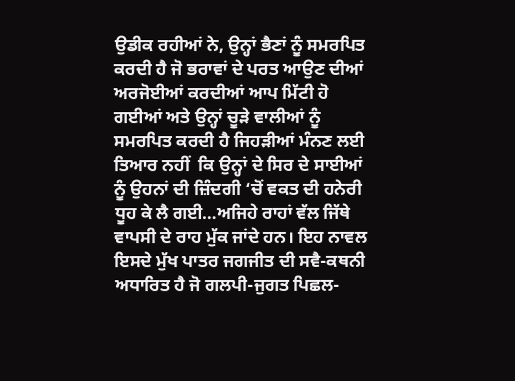ਉਡੀਕ ਰਹੀਆਂ ਨੇ, ਉਨ੍ਹਾਂ ਭੈਣਾਂ ਨੂੰ ਸਮਰਪਿਤ ਕਰਦੀ ਹੈ ਜੋ ਭਰਾਵਾਂ ਦੇ ਪਰਤ ਆਉਣ ਦੀਆਂ ਅਰਜੋਈਆਂ ਕਰਦੀਆਂ ਆਪ ਮਿੱਟੀ ਹੋ ਗਈਆਂ ਅਤੇ ਉਨ੍ਹਾਂ ਚੂੜੇ ਵਾਲੀਆਂ ਨੂੰ ਸਮਰਪਿਤ ਕਰਦੀ ਹੈ ਜਿਹੜੀਆਂ ਮੰਨਣ ਲਈ ਤਿਆਰ ਨਹੀਂ  ਕਿ ਉਨ੍ਹਾਂ ਦੇ ਸਿਰ ਦੇ ਸਾਈਆਂ ਨੂੰ ਉਹਨਾਂ ਦੀ ਜ਼ਿੰਦਗੀ ‘ਚੋਂ ਵਕਤ ਦੀ ਹਨੇਰੀ ਧੂਹ ਕੇ ਲੈ ਗਈ…ਅਜਿਹੇ ਰਾਹਾਂ ਵੱਲ ਜਿੱਥੇ ਵਾਪਸੀ ਦੇ ਰਾਹ ਮੁੱਕ ਜਾਂਦੇ ਹਨ। ਇਹ ਨਾਵਲ ਇਸਦੇ ਮੁੱਖ ਪਾਤਰ ਜਗਜੀਤ ਦੀ ਸਵੈ-ਕਥਨੀ ਅਧਾਰਿਤ ਹੈ ਜੋ ਗਲਪੀ-ਜੁਗਤ ਪਿਛਲ-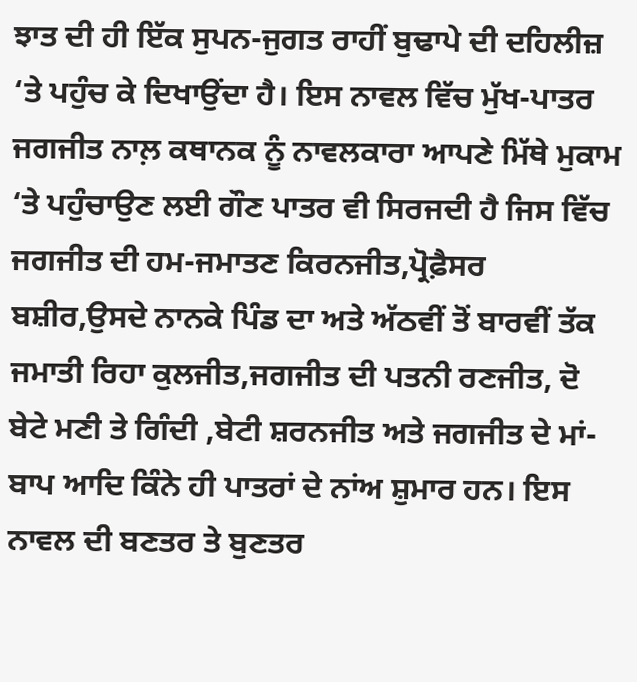ਝਾਤ ਦੀ ਹੀ ਇੱਕ ਸੁਪਨ-ਜੁਗਤ ਰਾਹੀਂ ਬੁਢਾਪੇ ਦੀ ਦਹਿਲੀਜ਼ ‘ਤੇ ਪਹੁੰਚ ਕੇ ਦਿਖਾਉਂਦਾ ਹੈ। ਇਸ ਨਾਵਲ ਵਿੱਚ ਮੁੱਖ-ਪਾਤਰ ਜਗਜੀਤ ਨਾਲ਼ ਕਥਾਨਕ ਨੂੰ ਨਾਵਲਕਾਰਾ ਆਪਣੇ ਮਿੱਥੇ ਮੁਕਾਮ ‘ਤੇ ਪਹੁੰਚਾਉਣ ਲਈ ਗੌਣ ਪਾਤਰ ਵੀ ਸਿਰਜਦੀ ਹੈ ਜਿਸ ਵਿੱਚ ਜਗਜੀਤ ਦੀ ਹਮ-ਜਮਾਤਣ ਕਿਰਨਜੀਤ,ਪ੍ਰੋਫ਼ੈਸਰ ਬਸ਼ੀਰ,ਉਸਦੇ ਨਾਨਕੇ ਪਿੰਡ ਦਾ ਅਤੇ ਅੱਠਵੀਂ ਤੋਂ ਬਾਰਵੀਂ ਤੱਕ ਜਮਾਤੀ ਰਿਹਾ ਕੁਲਜੀਤ,ਜਗਜੀਤ ਦੀ ਪਤਨੀ ਰਣਜੀਤ, ਦੋ ਬੇਟੇ ਮਣੀ ਤੇ ਗਿੰਦੀ ,ਬੇਟੀ ਸ਼ਰਨਜੀਤ ਅਤੇ ਜਗਜੀਤ ਦੇ ਮਾਂ-ਬਾਪ ਆਦਿ ਕਿੰਨੇ ਹੀ ਪਾਤਰਾਂ ਦੇ ਨਾਂਅ ਸ਼ੁਮਾਰ ਹਨ। ਇਸ ਨਾਵਲ ਦੀ ਬਣਤਰ ਤੇ ਬੁਣਤਰ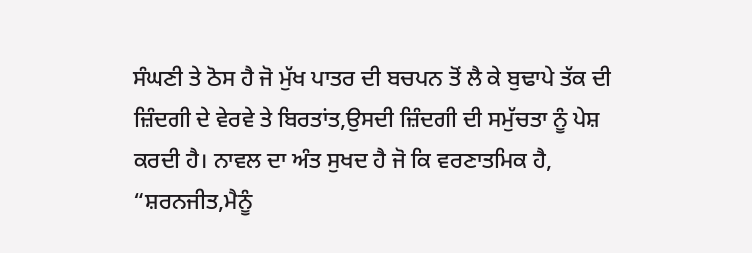ਸੰਘਣੀ ਤੇ ਠੋਸ ਹੈ ਜੋ ਮੁੱਖ ਪਾਤਰ ਦੀ ਬਚਪਨ ਤੋਂ ਲੈ ਕੇ ਬੁਢਾਪੇ ਤੱਕ ਦੀ ਜ਼ਿੰਦਗੀ ਦੇ ਵੇਰਵੇ ਤੇ ਬਿਰਤਾਂਤ,ਉਸਦੀ ਜ਼ਿੰਦਗੀ ਦੀ ਸਮੁੱਚਤਾ ਨੂੰ ਪੇਸ਼ ਕਰਦੀ ਹੈ। ਨਾਵਲ ਦਾ ਅੰਤ ਸੁਖਦ ਹੈ ਜੋ ਕਿ ਵਰਣਾਤਮਿਕ ਹੈ,  “ਸ਼ਰਨਜੀਤ,ਮੈਨੂੰ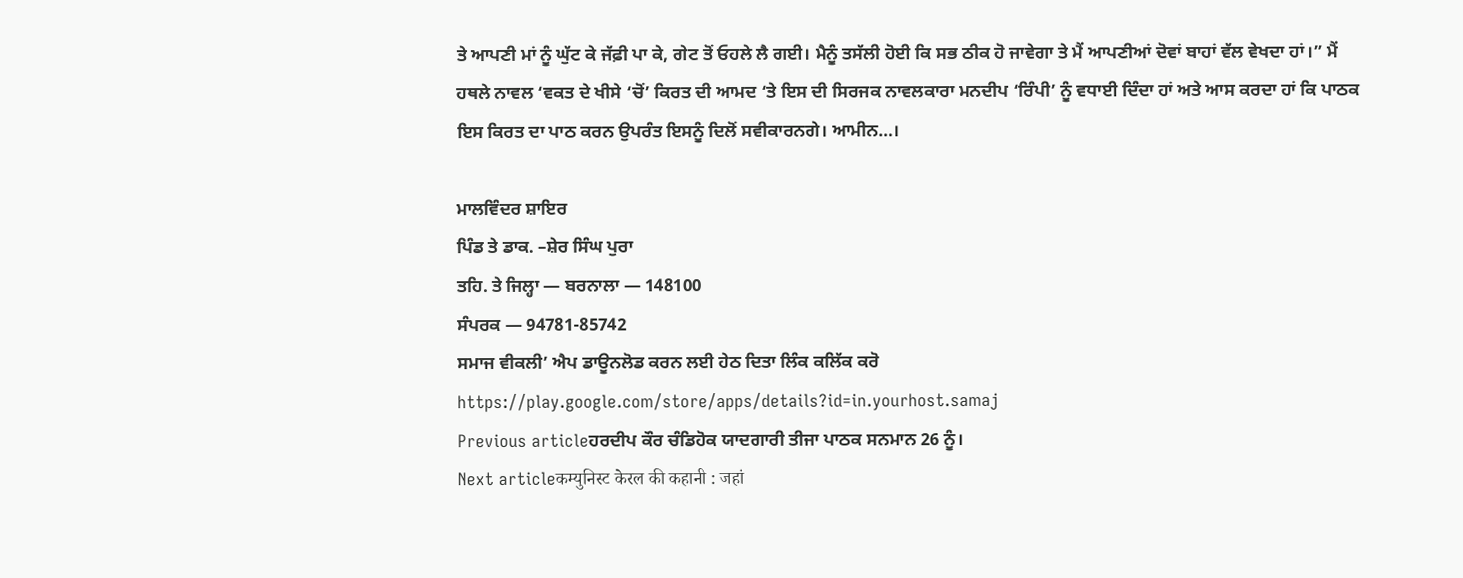ਤੇ ਆਪਣੀ ਮਾਂ ਨੂੰ ਘੁੱਟ ਕੇ ਜੱਫ਼ੀ ਪਾ ਕੇ, ਗੇਟ ਤੋਂ ਓਹਲੇ ਲੈ ਗਈ। ਮੈਨੂੰ ਤਸੱਲੀ ਹੋਈ ਕਿ ਸਭ ਠੀਕ ਹੋ ਜਾਵੇਗਾ ਤੇ ਮੈਂ ਆਪਣੀਆਂ ਦੋਵਾਂ ਬਾਹਾਂ ਵੱਲ ਵੇਖਦਾ ਹਾਂ।” ਮੈਂ ਹਥਲੇ ਨਾਵਲ ‘ਵਕਤ ਦੇ ਖੀਸੇ ‘ਚੋਂ’ ਕਿਰਤ ਦੀ ਆਮਦ ‘ਤੇ ਇਸ ਦੀ ਸਿਰਜਕ ਨਾਵਲਕਾਰਾ ਮਨਦੀਪ ‘ਰਿੰਪੀ’ ਨੂੰ ਵਧਾਈ ਦਿੰਦਾ ਹਾਂ ਅਤੇ ਆਸ ਕਰਦਾ ਹਾਂ ਕਿ ਪਾਠਕ ਇਸ ਕਿਰਤ ਦਾ ਪਾਠ ਕਰਨ ਉਪਰੰਤ ਇਸਨੂੰ ਦਿਲੋਂ ਸਵੀਕਾਰਨਗੇ। ਆਮੀਨ…।

ਮਾਲਵਿੰਦਰ ਸ਼ਾਇਰ
ਪਿੰਡ ਤੇ ਡਾਕ. –ਸ਼ੇਰ ਸਿੰਘ ਪੁਰਾ
ਤਹਿ. ਤੇ ਜਿਲ੍ਹਾ — ਬਰਨਾਲਾ — 148100
ਸੰਪਰਕ — 94781-85742
ਸਮਾਜ ਵੀਕਲੀ’ ਐਪ ਡਾਊਨਲੋਡ ਕਰਨ ਲਈ ਹੇਠ ਦਿਤਾ ਲਿੰਕ ਕਲਿੱਕ ਕਰੋ
https://play.google.com/store/apps/details?id=in.yourhost.samaj
Previous articleਹਰਦੀਪ ਕੌਰ ਚੰਡਿਹੋਕ ਯਾਦਗਾਰੀ ਤੀਜਾ ਪਾਠਕ ਸਨਮਾਨ 26 ਨੂੰ।
Next articleकम्युनिस्ट केरल की कहानी : जहां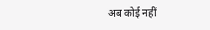अब कोई नहीं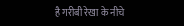है गरीबी रेखा के नीचे